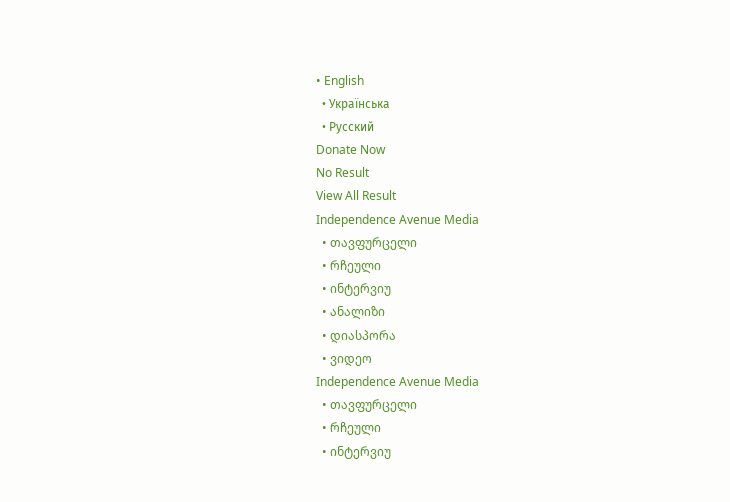• English
  • Українська
  • Русский
Donate Now
No Result
View All Result
Independence Avenue Media
  • თავფურცელი
  • რჩეული
  • ინტერვიუ
  • ანალიზი
  • დიასპორა
  • ვიდეო
Independence Avenue Media
  • თავფურცელი
  • რჩეული
  • ინტერვიუ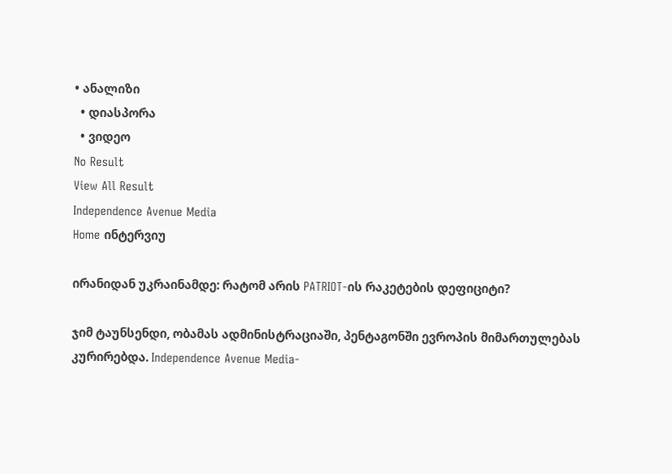• ანალიზი
  • დიასპორა
  • ვიდეო
No Result
View All Result
Independence Avenue Media
Home ინტერვიუ

ირანიდან უკრაინამდე: რატომ არის PATRIOT-ის რაკეტების დეფიციტი?

ჯიმ ტაუნსენდი, ობამას ადმინისტრაციაში, პენტაგონში ევროპის მიმართულებას კურირებდა. Independence Avenue Media-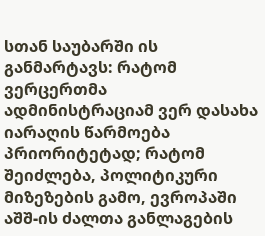სთან საუბარში ის განმარტავს: რატომ ვერცერთმა ადმინისტრაციამ ვერ დასახა იარაღის წარმოება პრიორიტეტად; რატომ შეიძლება, პოლიტიკური მიზეზების გამო, ევროპაში აშშ-ის ძალთა განლაგების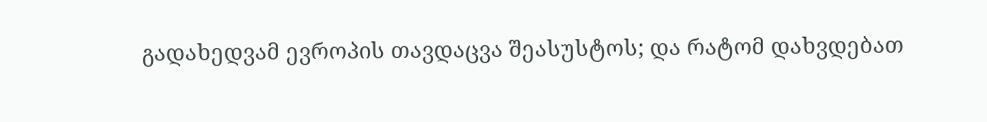გადახედვამ ევროპის თავდაცვა შეასუსტოს; და რატომ დახვდებათ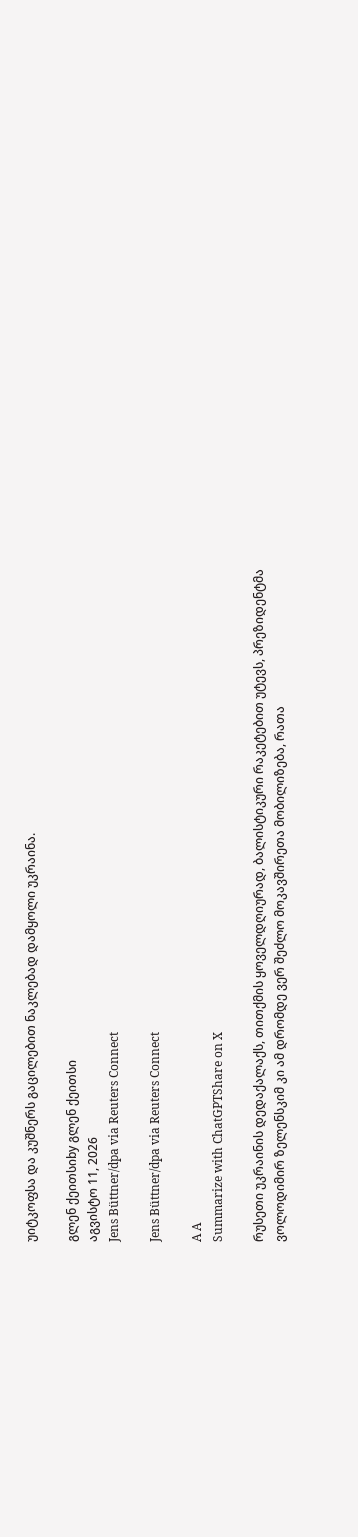უიტკოფსა და კუშნერს გაცილებით ნაკლებად დამყოლი უკრაინა.

გლენ ქეითსიby გლენ ქეითსი
აგვისტო 11, 2026
Jens Büttner/dpa via Reuters Connect

Jens Büttner/dpa via Reuters Connect

A A
Summarize with ChatGPTShare on X

რუსეთი უკრაინის დედაქალაქს, თითქმის ყოველდღიურად, ბალისტიკური რაკეტებით უტევს, პრეზიდენტმა ვოლოდიმირ ზელენსკიმ კი ამ დრომდე ვერ შეძლო მოკავშირეთა მობილიზება, რათა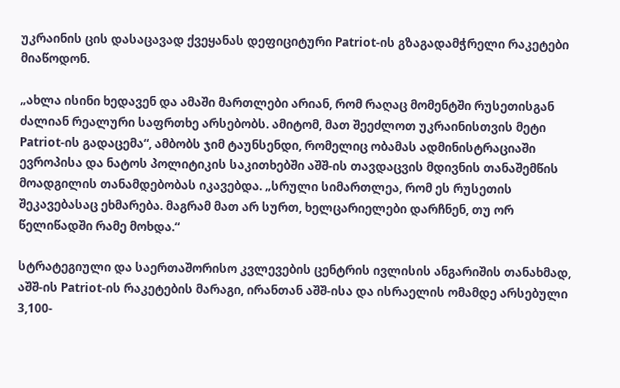უკრაინის ცის დასაცავად ქვეყანას დეფიციტური Patriot-ის გზაგადამჭრელი რაკეტები მიაწოდონ.

„ახლა ისინი ხედავენ და ამაში მართლები არიან, რომ რაღაც მომენტში რუსეთისგან ძალიან რეალური საფრთხე არსებობს. ამიტომ, მათ შეეძლოთ უკრაინისთვის მეტი Patriot-ის გადაცემა“, ამბობს ჯიმ ტაუნსენდი, რომელიც ობამას ადმინისტრაციაში ევროპისა და ნატოს პოლიტიკის საკითხებში აშშ-ის თავდაცვის მდივნის თანაშემწის მოადგილის თანამდებობას იკავებდა. „სრული სიმართლეა, რომ ეს რუსეთის შეკავებასაც ეხმარება. მაგრამ მათ არ სურთ, ხელცარიელები დარჩნენ, თუ ორ წელიწადში რამე მოხდა.“

სტრატეგიული და საერთაშორისო კვლევების ცენტრის ივლისის ანგარიშის თანახმად, აშშ-ის Patriot-ის რაკეტების მარაგი, ირანთან აშშ-ისა და ისრაელის ომამდე არსებული 3,100-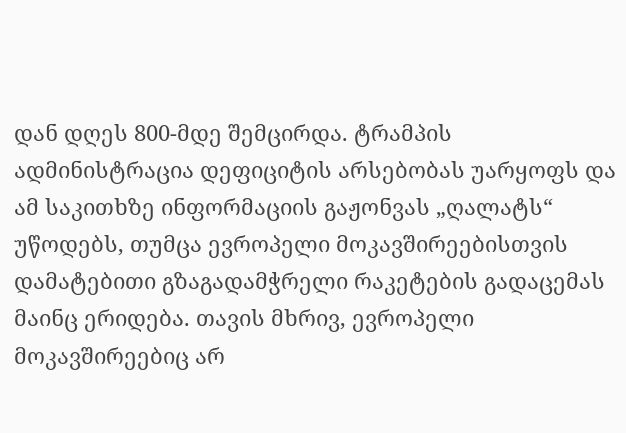დან დღეს 800-მდე შემცირდა. ტრამპის ადმინისტრაცია დეფიციტის არსებობას უარყოფს და ამ საკითხზე ინფორმაციის გაჟონვას „ღალატს“ უწოდებს, თუმცა ევროპელი მოკავშირეებისთვის დამატებითი გზაგადამჭრელი რაკეტების გადაცემას მაინც ერიდება. თავის მხრივ, ევროპელი მოკავშირეებიც არ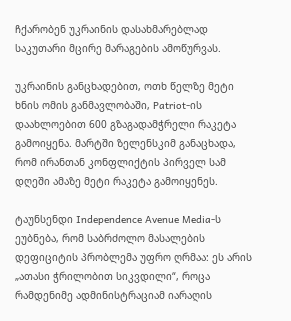ჩქარობენ უკრაინის დასახმარებლად საკუთარი მცირე მარაგების ამოწურვას.

უკრაინის განცხადებით, ოთხ წელზე მეტი ხნის ომის განმავლობაში, Patriot-ის დაახლოებით 600 გზაგადამჭრელი რაკეტა გამოიყენა. მარტში ზელენსკიმ განაცხადა, რომ ირანთან კონფლიქტის პირველ სამ დღეში ამაზე მეტი რაკეტა გამოიყენეს.

ტაუნსენდი Independence Avenue Media-ს ეუბნება, რომ საბრძოლო მასალების დეფიციტის პრობლემა უფრო ღრმაა: ეს არის „ათასი ჭრილობით სიკვდილი“, როცა რამდენიმე ადმინისტრაციამ იარაღის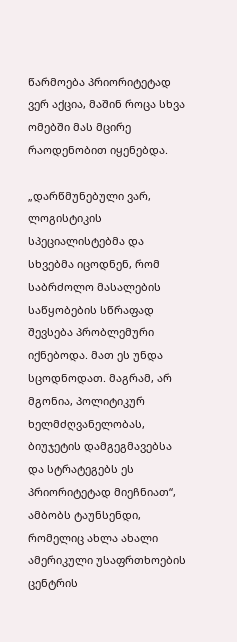წარმოება პრიორიტეტად ვერ აქცია, მაშინ როცა სხვა ომებში მას მცირე რაოდენობით იყენებდა.

„დარწმუნებული ვარ, ლოგისტიკის სპეციალისტებმა და სხვებმა იცოდნენ, რომ საბრძოლო მასალების საწყობების სწრაფად შევსება პრობლემური იქნებოდა. მათ ეს უნდა სცოდნოდათ. მაგრამ, არ მგონია, პოლიტიკურ ხელმძღვანელობას, ბიუჯეტის დამგეგმავებსა და სტრატეგებს ეს პრიორიტეტად მიეჩნიათ“, ამბობს ტაუნსენდი, რომელიც ახლა ახალი ამერიკული უსაფრთხოების ცენტრის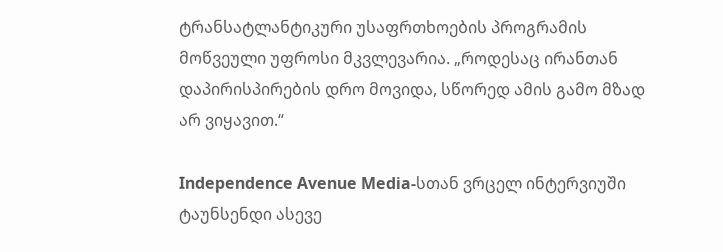ტრანსატლანტიკური უსაფრთხოების პროგრამის მოწვეული უფროსი მკვლევარია. „როდესაც ირანთან დაპირისპირების დრო მოვიდა, სწორედ ამის გამო მზად არ ვიყავით.“

Independence Avenue Media-სთან ვრცელ ინტერვიუში ტაუნსენდი ასევე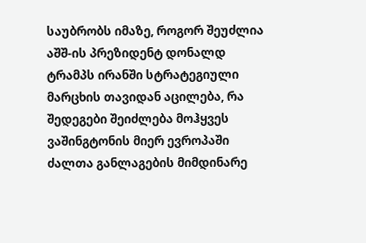საუბრობს იმაზე, როგორ შეუძლია აშშ-ის პრეზიდენტ დონალდ ტრამპს ირანში სტრატეგიული მარცხის თავიდან აცილება, რა შედეგები შეიძლება მოჰყვეს ვაშინგტონის მიერ ევროპაში ძალთა განლაგების მიმდინარე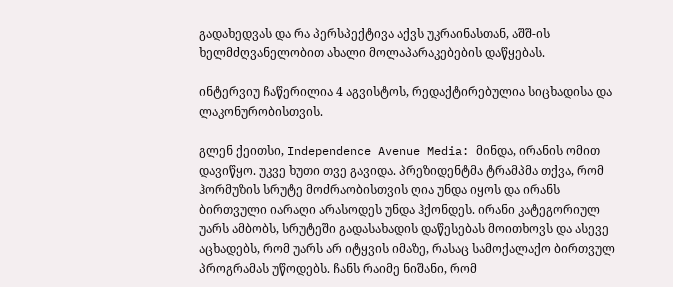გადახედვას და რა პერსპექტივა აქვს უკრაინასთან, აშშ-ის ხელმძღვანელობით ახალი მოლაპარაკებების დაწყებას.

ინტერვიუ ჩაწერილია 4 აგვისტოს, რედაქტირებულია სიცხადისა და ლაკონურობისთვის.

გლენ ქეითსი, Independence Avenue Media: მინდა, ირანის ომით დავიწყო. უკვე ხუთი თვე გავიდა. პრეზიდენტმა ტრამპმა თქვა, რომ ჰორმუზის სრუტე მოძრაობისთვის ღია უნდა იყოს და ირანს ბირთვული იარაღი არასოდეს უნდა ჰქონდეს. ირანი კატეგორიულ უარს ამბობს, სრუტეში გადასახადის დაწესებას მოითხოვს და ასევე აცხადებს, რომ უარს არ იტყვის იმაზე, რასაც სამოქალაქო ბირთვულ პროგრამას უწოდებს. ჩანს რაიმე ნიშანი, რომ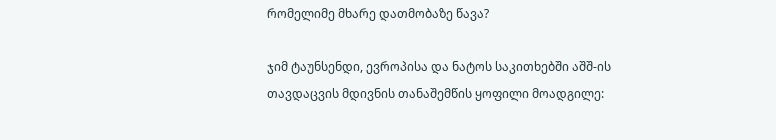რომელიმე მხარე დათმობაზე წავა?

ჯიმ ტაუნსენდი, ევროპისა და ნატოს საკითხებში აშშ-ის თავდაცვის მდივნის თანაშემწის ყოფილი მოადგილე: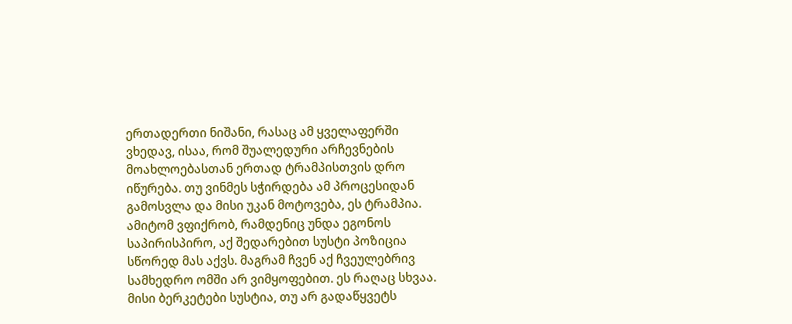ერთადერთი ნიშანი, რასაც ამ ყველაფერში ვხედავ, ისაა, რომ შუალედური არჩევნების მოახლოებასთან ერთად ტრამპისთვის დრო იწურება. თუ ვინმეს სჭირდება ამ პროცესიდან გამოსვლა და მისი უკან მოტოვება, ეს ტრამპია. ამიტომ ვფიქრობ, რამდენიც უნდა ეგონოს საპირისპირო, აქ შედარებით სუსტი პოზიცია სწორედ მას აქვს. მაგრამ ჩვენ აქ ჩვეულებრივ სამხედრო ომში არ ვიმყოფებით. ეს რაღაც სხვაა. მისი ბერკეტები სუსტია, თუ არ გადაწყვეტს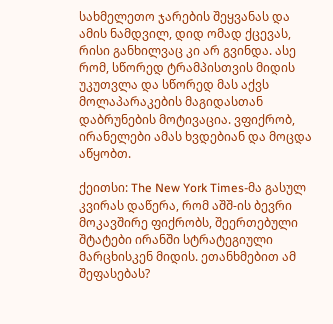სახმელეთო ჯარების შეყვანას და ამის ნამდვილ, დიდ ომად ქცევას, რისი განხილვაც კი არ გვინდა. ასე რომ, სწორედ ტრამპისთვის მიდის უკუთვლა და სწორედ მას აქვს მოლაპარაკების მაგიდასთან დაბრუნების მოტივაცია. ვფიქრობ, ირანელები ამას ხვდებიან და მოცდა აწყობთ.

ქეითსი: The New York Times-მა გასულ კვირას დაწერა, რომ აშშ-ის ბევრი მოკავშირე ფიქრობს, შეერთებული შტატები ირანში სტრატეგიული მარცხისკენ მიდის. ეთანხმებით ამ შეფასებას?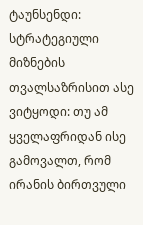ტაუნსენდი: სტრატეგიული მიზნების თვალსაზრისით ასე ვიტყოდი: თუ ამ ყველაფრიდან ისე გამოვალთ, რომ ირანის ბირთვული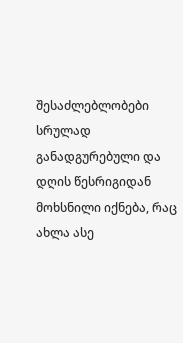შესაძლებლობები სრულად განადგურებული და დღის წესრიგიდან მოხსნილი იქნება, რაც ახლა ასე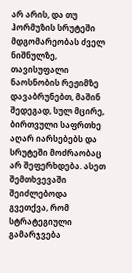არ არის, და თუ ჰორმუზის სრუტეში მდგომარეობას ძველ ნიშნულზე, თავისუფალი ნაოსნობის რეჟიმზე დავაბრუნებთ, მაშინ შედეგად, სულ მცირე, ბირთვული საფრთხე აღარ იარსებებს და სრუტეში მოძრაობაც არ შეფერხდება. ასეთ შემთხვევაში შეიძლებოდა გვეთქვა, რომ სტრატეგიული გამარჯვება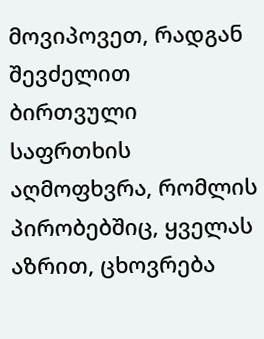მოვიპოვეთ, რადგან შევძელით ბირთვული საფრთხის აღმოფხვრა, რომლის პირობებშიც, ყველას აზრით, ცხოვრება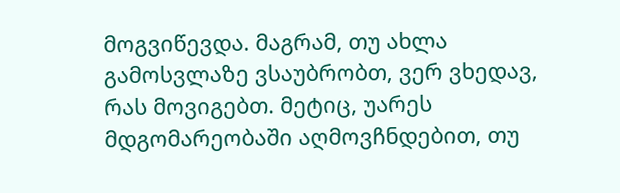მოგვიწევდა. მაგრამ, თუ ახლა გამოსვლაზე ვსაუბრობთ, ვერ ვხედავ, რას მოვიგებთ. მეტიც, უარეს მდგომარეობაში აღმოვჩნდებით, თუ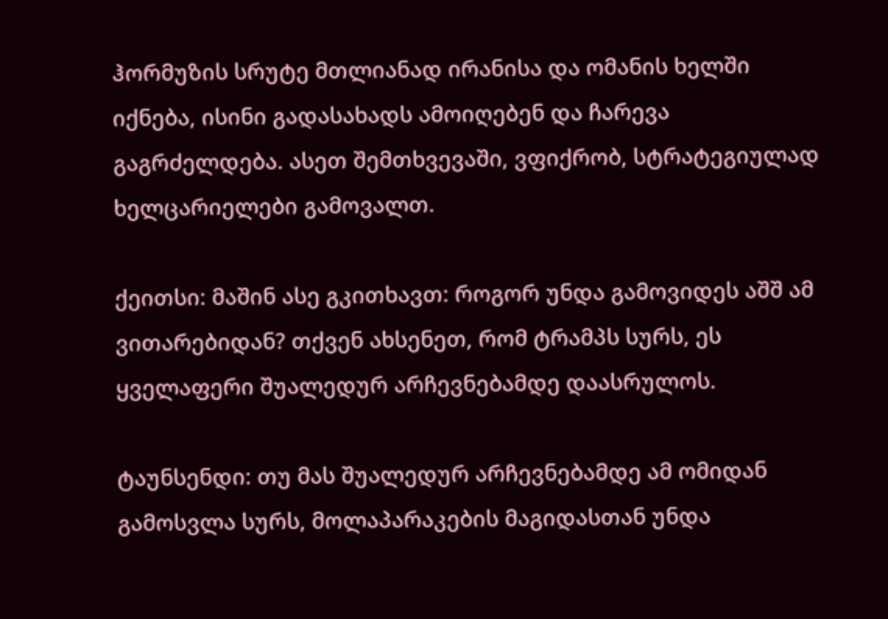ჰორმუზის სრუტე მთლიანად ირანისა და ომანის ხელში იქნება, ისინი გადასახადს ამოიღებენ და ჩარევა გაგრძელდება. ასეთ შემთხვევაში, ვფიქრობ, სტრატეგიულად ხელცარიელები გამოვალთ.

ქეითსი: მაშინ ასე გკითხავთ: როგორ უნდა გამოვიდეს აშშ ამ ვითარებიდან? თქვენ ახსენეთ, რომ ტრამპს სურს, ეს ყველაფერი შუალედურ არჩევნებამდე დაასრულოს.

ტაუნსენდი: თუ მას შუალედურ არჩევნებამდე ამ ომიდან გამოსვლა სურს, მოლაპარაკების მაგიდასთან უნდა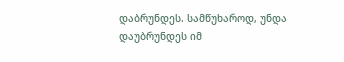დაბრუნდეს. სამწუხაროდ, უნდა დაუბრუნდეს იმ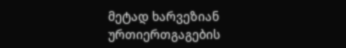მეტად ხარვეზიან ურთიერთგაგების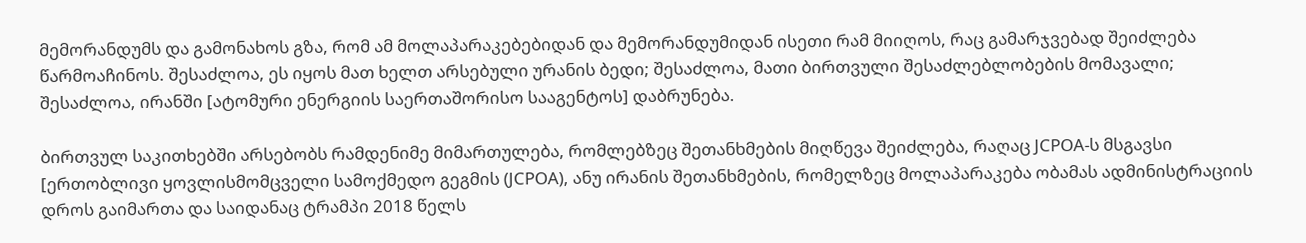მემორანდუმს და გამონახოს გზა, რომ ამ მოლაპარაკებებიდან და მემორანდუმიდან ისეთი რამ მიიღოს, რაც გამარჯვებად შეიძლება წარმოაჩინოს. შესაძლოა, ეს იყოს მათ ხელთ არსებული ურანის ბედი; შესაძლოა, მათი ბირთვული შესაძლებლობების მომავალი; შესაძლოა, ირანში [ატომური ენერგიის საერთაშორისო სააგენტოს] დაბრუნება.

ბირთვულ საკითხებში არსებობს რამდენიმე მიმართულება, რომლებზეც შეთანხმების მიღწევა შეიძლება, რაღაც JCPOA-ს მსგავსი [ერთობლივი ყოვლისმომცველი სამოქმედო გეგმის (JCPOA), ანუ ირანის შეთანხმების, რომელზეც მოლაპარაკება ობამას ადმინისტრაციის დროს გაიმართა და საიდანაც ტრამპი 2018 წელს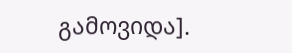გამოვიდა].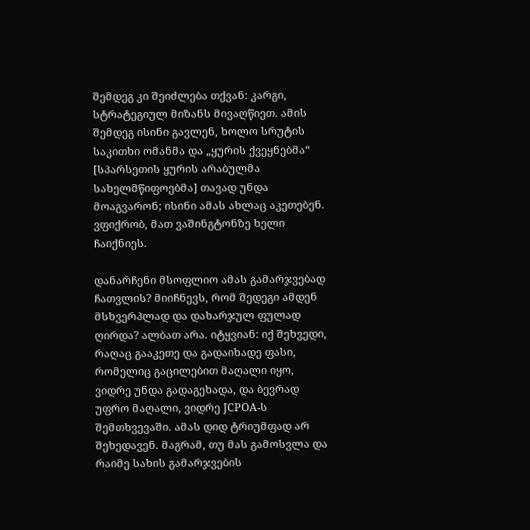შემდეგ კი შეიძლება თქვან: კარგი, სტრატეგიულ მიზანს მივაღწიეთ. ამის შემდეგ ისინი გავლენ, ხოლო სრუტის საკითხი ომანმა და „ყურის ქვეყნებმა“ [სპარსეთის ყურის არაბულმა სახელმწიფოებმა] თავად უნდა მოაგვარონ; ისინი ამას ახლაც აკეთებენ. ვფიქრობ, მათ ვაშინგტონზე ხელი ჩაიქნიეს.

დანარჩენი მსოფლიო ამას გამარჯვებად ჩათვლის? მიიჩნევს, რომ შედეგი ამდენ მსხვერპლად და დახარჯულ ფულად ღირდა? ალბათ არა. იტყვიან: იქ შეხვედი, რაღაც გააკეთე და გადაიხადე ფასი, რომელიც გაცილებით მაღალი იყო, ვიდრე უნდა გადაგეხადა, და ბევრად უფრო მაღალი, ვიდრე JCPOA-ს შემთხვევაში. ამას დიდ ტრიუმფად არ შეხედავენ. მაგრამ, თუ მას გამოსვლა და რაიმე სახის გამარჯვების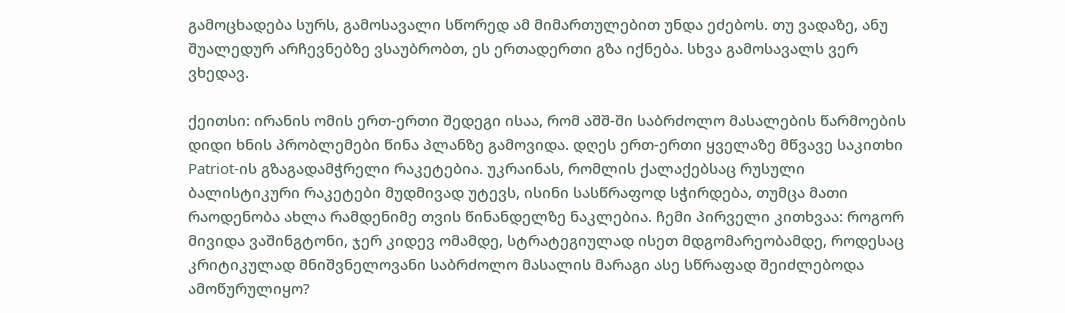გამოცხადება სურს, გამოსავალი სწორედ ამ მიმართულებით უნდა ეძებოს. თუ ვადაზე, ანუ შუალედურ არჩევნებზე ვსაუბრობთ, ეს ერთადერთი გზა იქნება. სხვა გამოსავალს ვერ ვხედავ.

ქეითსი: ირანის ომის ერთ-ერთი შედეგი ისაა, რომ აშშ-ში საბრძოლო მასალების წარმოების დიდი ხნის პრობლემები წინა პლანზე გამოვიდა. დღეს ერთ-ერთი ყველაზე მწვავე საკითხი Patriot-ის გზაგადამჭრელი რაკეტებია. უკრაინას, რომლის ქალაქებსაც რუსული ბალისტიკური რაკეტები მუდმივად უტევს, ისინი სასწრაფოდ სჭირდება, თუმცა მათი რაოდენობა ახლა რამდენიმე თვის წინანდელზე ნაკლებია. ჩემი პირველი კითხვაა: როგორ მივიდა ვაშინგტონი, ჯერ კიდევ ომამდე, სტრატეგიულად ისეთ მდგომარეობამდე, როდესაც კრიტიკულად მნიშვნელოვანი საბრძოლო მასალის მარაგი ასე სწრაფად შეიძლებოდა ამოწურულიყო?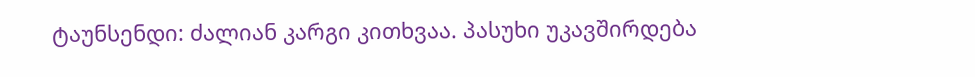ტაუნსენდი: ძალიან კარგი კითხვაა. პასუხი უკავშირდება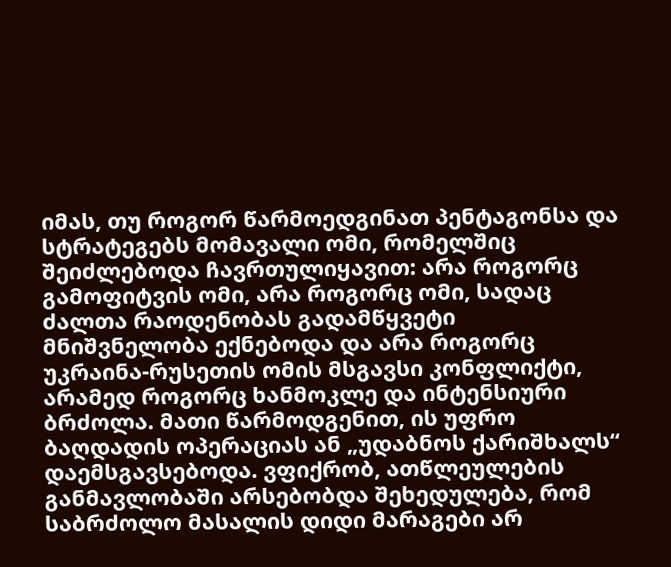იმას, თუ როგორ წარმოედგინათ პენტაგონსა და სტრატეგებს მომავალი ომი, რომელშიც შეიძლებოდა ჩავრთულიყავით: არა როგორც გამოფიტვის ომი, არა როგორც ომი, სადაც ძალთა რაოდენობას გადამწყვეტი მნიშვნელობა ექნებოდა და არა როგორც უკრაინა-რუსეთის ომის მსგავსი კონფლიქტი, არამედ როგორც ხანმოკლე და ინტენსიური ბრძოლა. მათი წარმოდგენით, ის უფრო ბაღდადის ოპერაციას ან „უდაბნოს ქარიშხალს“ დაემსგავსებოდა. ვფიქრობ, ათწლეულების განმავლობაში არსებობდა შეხედულება, რომ საბრძოლო მასალის დიდი მარაგები არ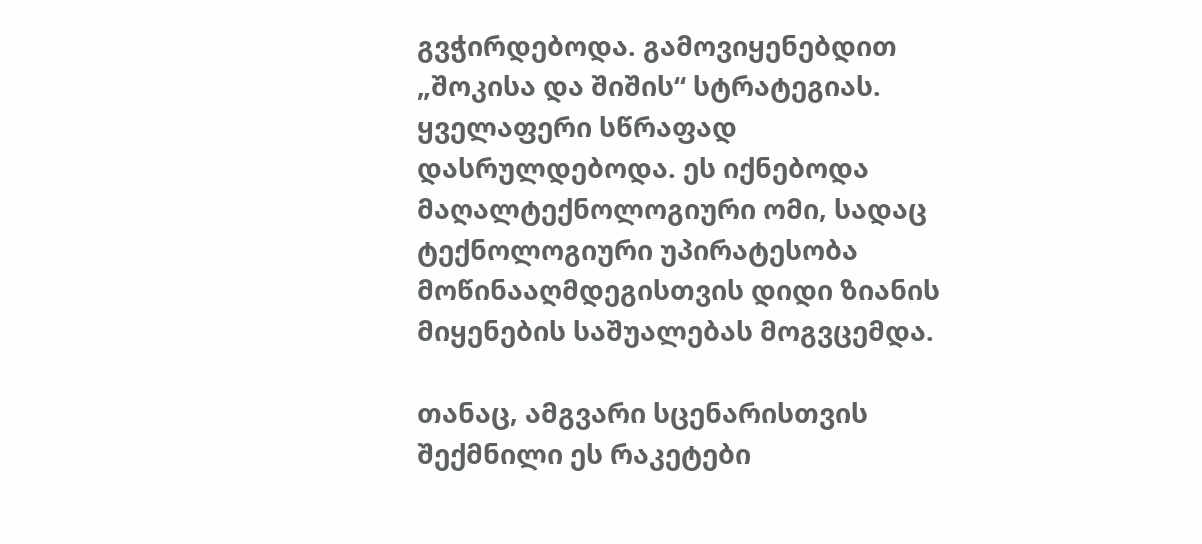გვჭირდებოდა. გამოვიყენებდით „შოკისა და შიშის“ სტრატეგიას. ყველაფერი სწრაფად დასრულდებოდა. ეს იქნებოდა მაღალტექნოლოგიური ომი, სადაც ტექნოლოგიური უპირატესობა მოწინააღმდეგისთვის დიდი ზიანის მიყენების საშუალებას მოგვცემდა.

თანაც, ამგვარი სცენარისთვის შექმნილი ეს რაკეტები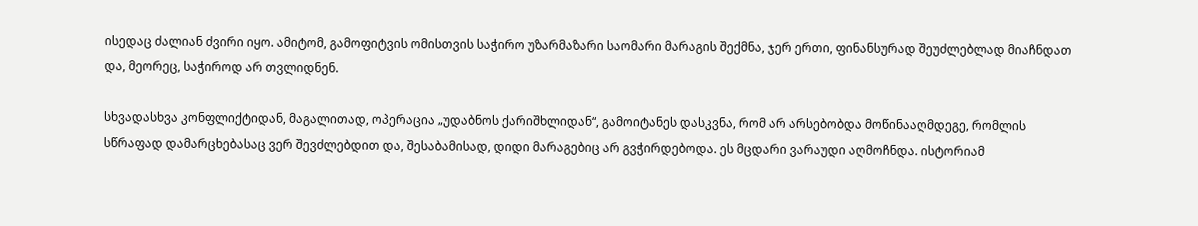ისედაც ძალიან ძვირი იყო. ამიტომ, გამოფიტვის ომისთვის საჭირო უზარმაზარი საომარი მარაგის შექმნა, ჯერ ერთი, ფინანსურად შეუძლებლად მიაჩნდათ და, მეორეც, საჭიროდ არ თვლიდნენ.

სხვადასხვა კონფლიქტიდან, მაგალითად, ოპერაცია „უდაბნოს ქარიშხლიდან“, გამოიტანეს დასკვნა, რომ არ არსებობდა მოწინააღმდეგე, რომლის სწრაფად დამარცხებასაც ვერ შევძლებდით და, შესაბამისად, დიდი მარაგებიც არ გვჭირდებოდა. ეს მცდარი ვარაუდი აღმოჩნდა. ისტორიამ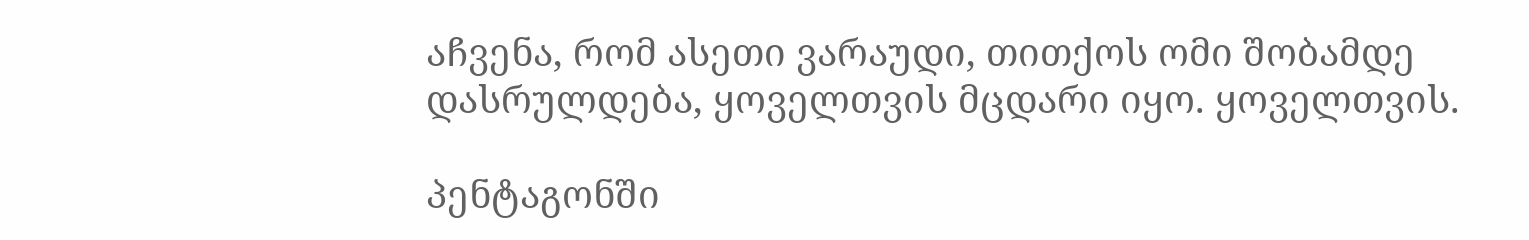აჩვენა, რომ ასეთი ვარაუდი, თითქოს ომი შობამდე დასრულდება, ყოველთვის მცდარი იყო. ყოველთვის.

პენტაგონში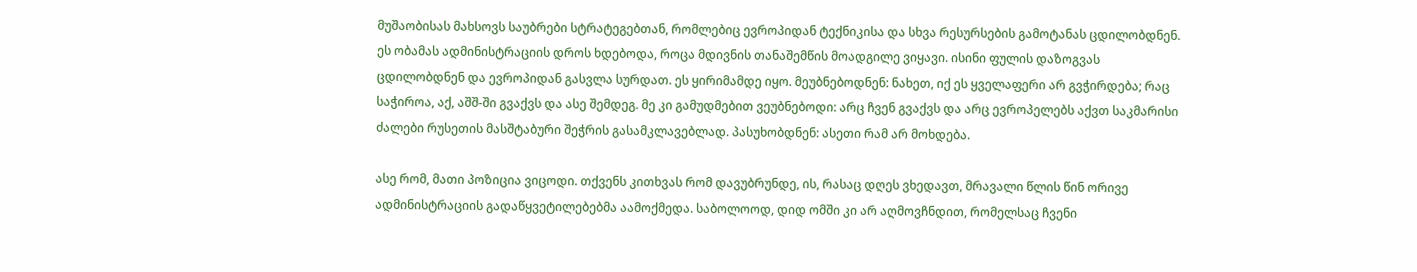მუშაობისას მახსოვს საუბრები სტრატეგებთან, რომლებიც ევროპიდან ტექნიკისა და სხვა რესურსების გამოტანას ცდილობდნენ. ეს ობამას ადმინისტრაციის დროს ხდებოდა, როცა მდივნის თანაშემწის მოადგილე ვიყავი. ისინი ფულის დაზოგვას ცდილობდნენ და ევროპიდან გასვლა სურდათ. ეს ყირიმამდე იყო. მეუბნებოდნენ: ნახეთ, იქ ეს ყველაფერი არ გვჭირდება; რაც საჭიროა, აქ, აშშ-ში გვაქვს და ასე შემდეგ. მე კი გამუდმებით ვეუბნებოდი: არც ჩვენ გვაქვს და არც ევროპელებს აქვთ საკმარისი ძალები რუსეთის მასშტაბური შეჭრის გასამკლავებლად. პასუხობდნენ: ასეთი რამ არ მოხდება.

ასე რომ, მათი პოზიცია ვიცოდი. თქვენს კითხვას რომ დავუბრუნდე, ის, რასაც დღეს ვხედავთ, მრავალი წლის წინ ორივე ადმინისტრაციის გადაწყვეტილებებმა აამოქმედა. საბოლოოდ, დიდ ომში კი არ აღმოვჩნდით, რომელსაც ჩვენი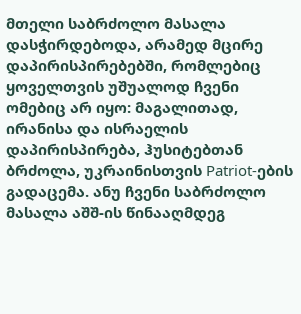მთელი საბრძოლო მასალა დასჭირდებოდა, არამედ მცირე დაპირისპირებებში, რომლებიც ყოველთვის უშუალოდ ჩვენი ომებიც არ იყო: მაგალითად, ირანისა და ისრაელის დაპირისპირება, ჰუსიტებთან ბრძოლა, უკრაინისთვის Patriot-ების გადაცემა. ანუ ჩვენი საბრძოლო მასალა აშშ-ის წინააღმდეგ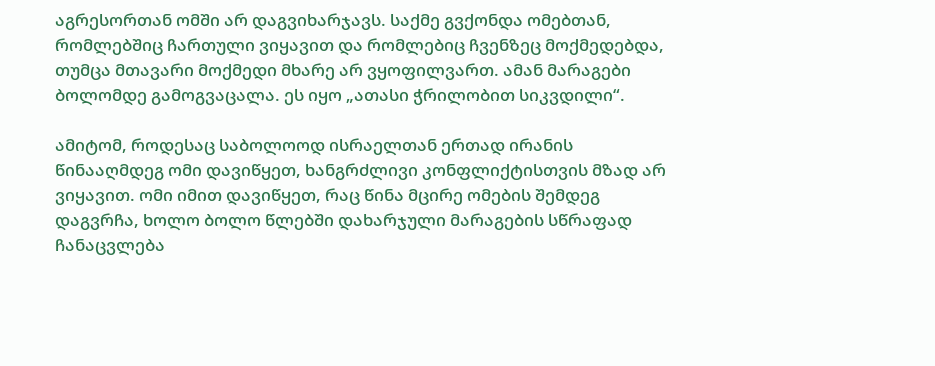აგრესორთან ომში არ დაგვიხარჯავს. საქმე გვქონდა ომებთან, რომლებშიც ჩართული ვიყავით და რომლებიც ჩვენზეც მოქმედებდა, თუმცა მთავარი მოქმედი მხარე არ ვყოფილვართ. ამან მარაგები ბოლომდე გამოგვაცალა. ეს იყო „ათასი ჭრილობით სიკვდილი“.

ამიტომ, როდესაც საბოლოოდ ისრაელთან ერთად ირანის წინააღმდეგ ომი დავიწყეთ, ხანგრძლივი კონფლიქტისთვის მზად არ ვიყავით. ომი იმით დავიწყეთ, რაც წინა მცირე ომების შემდეგ დაგვრჩა, ხოლო ბოლო წლებში დახარჯული მარაგების სწრაფად ჩანაცვლება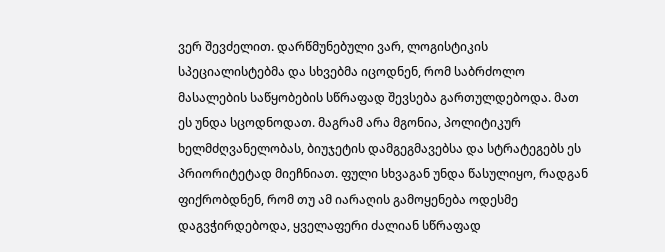ვერ შევძელით. დარწმუნებული ვარ, ლოგისტიკის სპეციალისტებმა და სხვებმა იცოდნენ, რომ საბრძოლო მასალების საწყობების სწრაფად შევსება გართულდებოდა. მათ ეს უნდა სცოდნოდათ. მაგრამ არა მგონია, პოლიტიკურ ხელმძღვანელობას, ბიუჯეტის დამგეგმავებსა და სტრატეგებს ეს პრიორიტეტად მიეჩნიათ. ფული სხვაგან უნდა წასულიყო, რადგან ფიქრობდნენ, რომ თუ ამ იარაღის გამოყენება ოდესმე დაგვჭირდებოდა, ყველაფერი ძალიან სწრაფად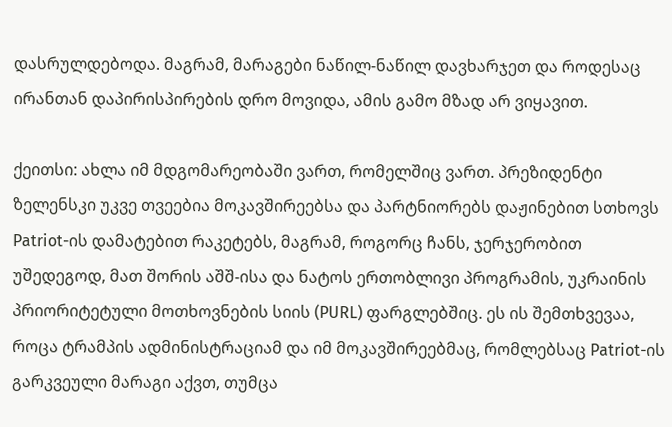დასრულდებოდა. მაგრამ, მარაგები ნაწილ-ნაწილ დავხარჯეთ და როდესაც ირანთან დაპირისპირების დრო მოვიდა, ამის გამო მზად არ ვიყავით.

ქეითსი: ახლა იმ მდგომარეობაში ვართ, რომელშიც ვართ. პრეზიდენტი ზელენსკი უკვე თვეებია მოკავშირეებსა და პარტნიორებს დაჟინებით სთხოვს Patriot-ის დამატებით რაკეტებს, მაგრამ, როგორც ჩანს, ჯერჯერობით უშედეგოდ, მათ შორის აშშ-ისა და ნატოს ერთობლივი პროგრამის, უკრაინის პრიორიტეტული მოთხოვნების სიის (PURL) ფარგლებშიც. ეს ის შემთხვევაა, როცა ტრამპის ადმინისტრაციამ და იმ მოკავშირეებმაც, რომლებსაც Patriot-ის გარკვეული მარაგი აქვთ, თუმცა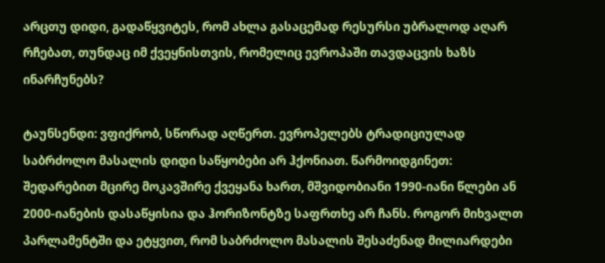არცთუ დიდი, გადაწყვიტეს, რომ ახლა გასაცემად რესურსი უბრალოდ აღარ რჩებათ, თუნდაც იმ ქვეყნისთვის, რომელიც ევროპაში თავდაცვის ხაზს ინარჩუნებს?

ტაუნსენდი: ვფიქრობ, სწორად აღწერთ. ევროპელებს ტრადიციულად საბრძოლო მასალის დიდი საწყობები არ ჰქონიათ. წარმოიდგინეთ: შედარებით მცირე მოკავშირე ქვეყანა ხართ, მშვიდობიანი 1990-იანი წლები ან 2000-იანების დასაწყისია და ჰორიზონტზე საფრთხე არ ჩანს. როგორ მიხვალთ პარლამენტში და ეტყვით, რომ საბრძოლო მასალის შესაძენად მილიარდები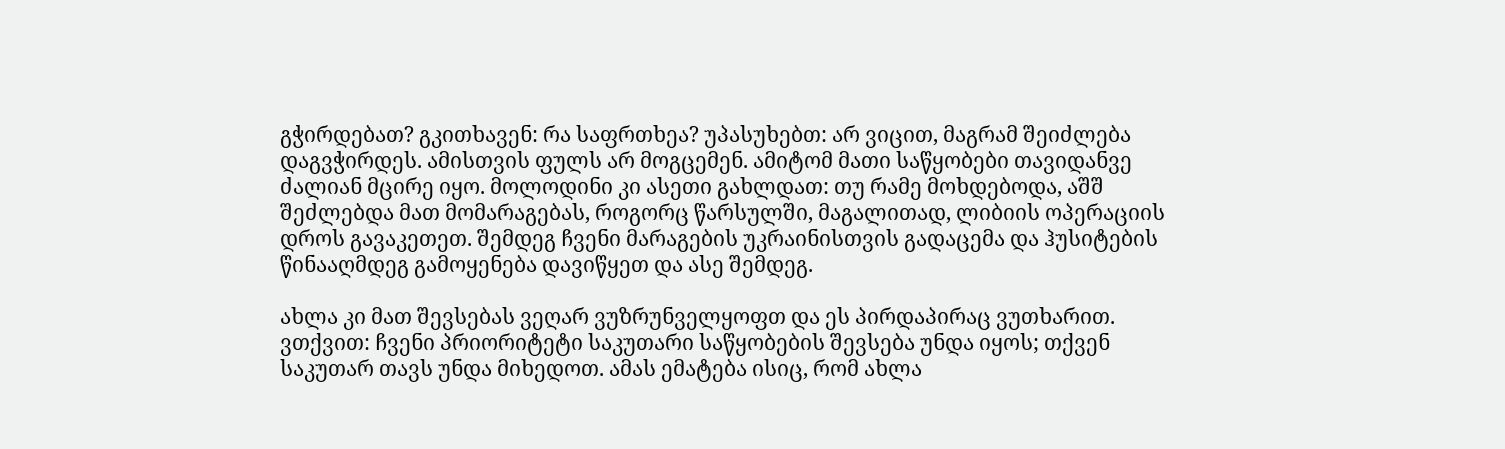გჭირდებათ? გკითხავენ: რა საფრთხეა? უპასუხებთ: არ ვიცით, მაგრამ შეიძლება დაგვჭირდეს. ამისთვის ფულს არ მოგცემენ. ამიტომ მათი საწყობები თავიდანვე ძალიან მცირე იყო. მოლოდინი კი ასეთი გახლდათ: თუ რამე მოხდებოდა, აშშ შეძლებდა მათ მომარაგებას, როგორც წარსულში, მაგალითად, ლიბიის ოპერაციის დროს გავაკეთეთ. შემდეგ ჩვენი მარაგების უკრაინისთვის გადაცემა და ჰუსიტების წინააღმდეგ გამოყენება დავიწყეთ და ასე შემდეგ.

ახლა კი მათ შევსებას ვეღარ ვუზრუნველყოფთ და ეს პირდაპირაც ვუთხარით. ვთქვით: ჩვენი პრიორიტეტი საკუთარი საწყობების შევსება უნდა იყოს; თქვენ საკუთარ თავს უნდა მიხედოთ. ამას ემატება ისიც, რომ ახლა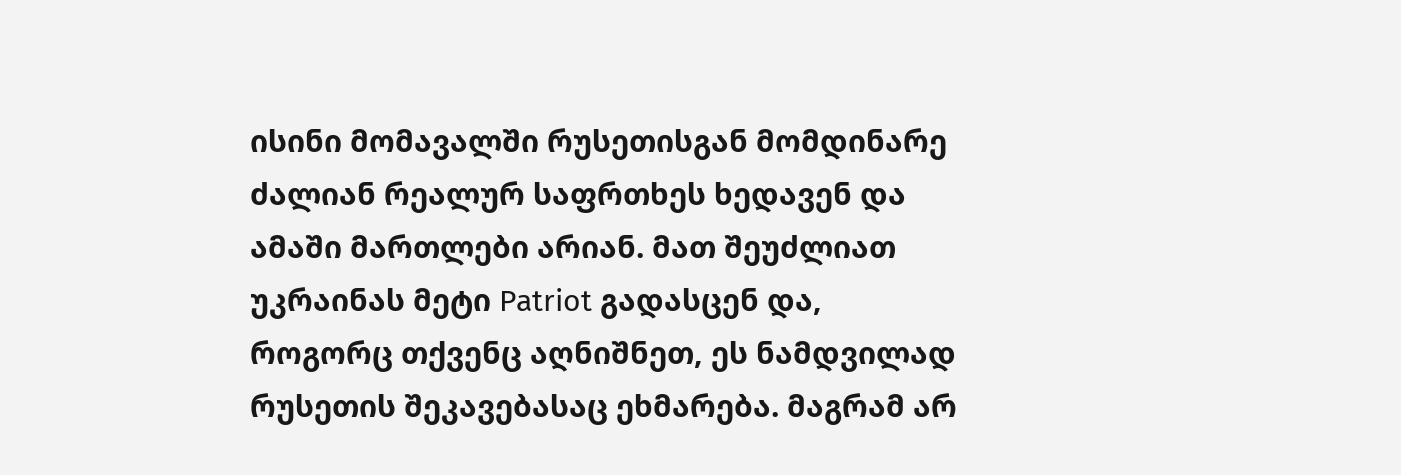ისინი მომავალში რუსეთისგან მომდინარე ძალიან რეალურ საფრთხეს ხედავენ და ამაში მართლები არიან. მათ შეუძლიათ უკრაინას მეტი Patriot გადასცენ და, როგორც თქვენც აღნიშნეთ, ეს ნამდვილად რუსეთის შეკავებასაც ეხმარება. მაგრამ არ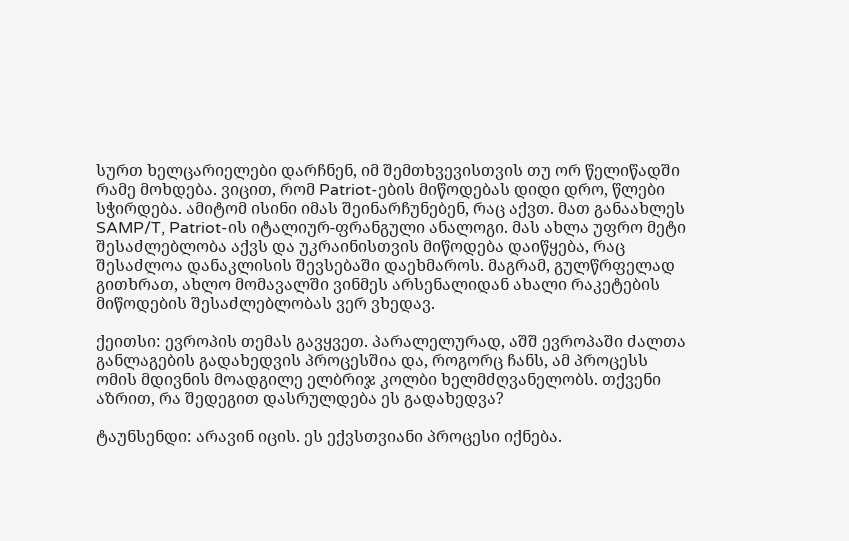სურთ ხელცარიელები დარჩნენ, იმ შემთხვევისთვის თუ ორ წელიწადში რამე მოხდება. ვიცით, რომ Patriot-ების მიწოდებას დიდი დრო, წლები სჭირდება. ამიტომ ისინი იმას შეინარჩუნებენ, რაც აქვთ. მათ განაახლეს SAMP/T, Patriot-ის იტალიურ-ფრანგული ანალოგი. მას ახლა უფრო მეტი შესაძლებლობა აქვს და უკრაინისთვის მიწოდება დაიწყება, რაც შესაძლოა დანაკლისის შევსებაში დაეხმაროს. მაგრამ, გულწრფელად გითხრათ, ახლო მომავალში ვინმეს არსენალიდან ახალი რაკეტების მიწოდების შესაძლებლობას ვერ ვხედავ.

ქეითსი: ევროპის თემას გავყვეთ. პარალელურად, აშშ ევროპაში ძალთა განლაგების გადახედვის პროცესშია და, როგორც ჩანს, ამ პროცესს ომის მდივნის მოადგილე ელბრიჯ კოლბი ხელმძღვანელობს. თქვენი აზრით, რა შედეგით დასრულდება ეს გადახედვა?

ტაუნსენდი: არავინ იცის. ეს ექვსთვიანი პროცესი იქნება.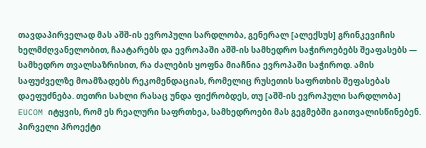თავდაპირველად მას აშშ-ის ევროპული სარდლობა, გენერალ [ალექსუს] გრინკევიჩის ხელმძღვანელობით, ჩაატარებს და ევროპაში აშშ-ის სამხედრო საჭიროებებს შეაფასებს — სამხედრო თვალსაზრისით, რა ძალების ყოფნა მიაჩნია ევროპაში საჭიროდ. ამის საფუძველზე მოამზადებს რეკომენდაციას, რომელიც რუსეთის საფრთხის შეფასებას დაეფუძნება. თეთრი სახლი რასაც უნდა ფიქრობდეს, თუ [აშშ-ის ევროპული სარდლობა] EUCOM იტყვის, რომ ეს რეალური საფრთხეა, სამხედროები მას გეგმებში გაითვალისწინებენ. პირველი პროექტი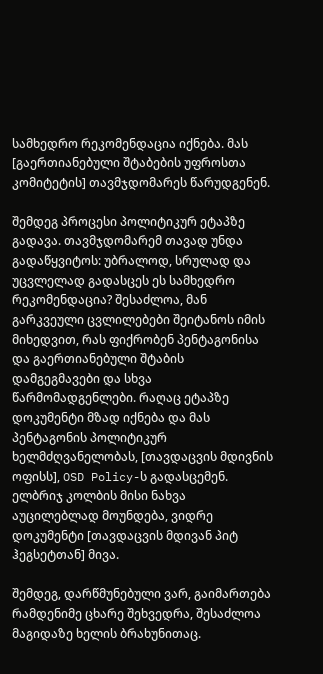სამხედრო რეკომენდაცია იქნება. მას [გაერთიანებული შტაბების უფროსთა კომიტეტის] თავმჯდომარეს წარუდგენენ.

შემდეგ პროცესი პოლიტიკურ ეტაპზე გადავა. თავმჯდომარემ თავად უნდა გადაწყვიტოს: უბრალოდ, სრულად და უცვლელად გადასცეს ეს სამხედრო რეკომენდაცია? შესაძლოა, მან გარკვეული ცვლილებები შეიტანოს იმის მიხედვით, რას ფიქრობენ პენტაგონისა და გაერთიანებული შტაბის დამგეგმავები და სხვა წარმომადგენლები. რაღაც ეტაპზე დოკუმენტი მზად იქნება და მას პენტაგონის პოლიტიკურ ხელმძღვანელობას, [თავდაცვის მდივნის ოფისს], OSD Policy-ს გადასცემენ. ელბრიჯ კოლბის მისი ნახვა აუცილებლად მოუნდება, ვიდრე დოკუმენტი [თავდაცვის მდივან პიტ ჰეგსეტთან] მივა.

შემდეგ, დარწმუნებული ვარ, გაიმართება რამდენიმე ცხარე შეხვედრა, შესაძლოა მაგიდაზე ხელის ბრახუნითაც.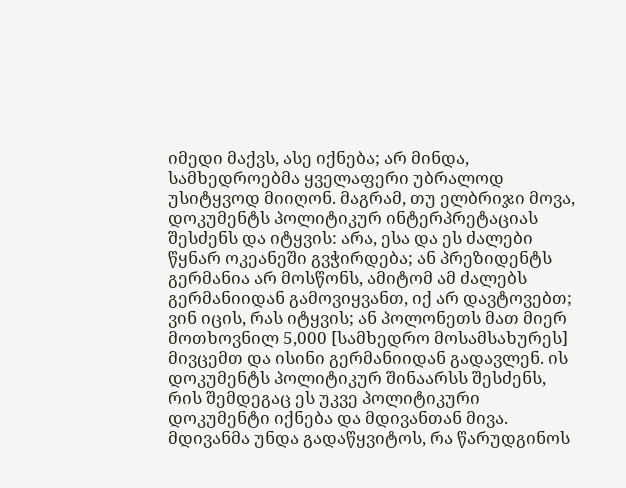იმედი მაქვს, ასე იქნება; არ მინდა, სამხედროებმა ყველაფერი უბრალოდ უსიტყვოდ მიიღონ. მაგრამ, თუ ელბრიჯი მოვა, დოკუმენტს პოლიტიკურ ინტერპრეტაციას შესძენს და იტყვის: არა, ესა და ეს ძალები წყნარ ოკეანეში გვჭირდება; ან პრეზიდენტს გერმანია არ მოსწონს, ამიტომ ამ ძალებს გერმანიიდან გამოვიყვანთ, იქ არ დავტოვებთ; ვინ იცის, რას იტყვის; ან პოლონეთს მათ მიერ მოთხოვნილ 5,000 [სამხედრო მოსამსახურეს] მივცემთ და ისინი გერმანიიდან გადავლენ. ის დოკუმენტს პოლიტიკურ შინაარსს შესძენს, რის შემდეგაც ეს უკვე პოლიტიკური დოკუმენტი იქნება და მდივანთან მივა. მდივანმა უნდა გადაწყვიტოს, რა წარუდგინოს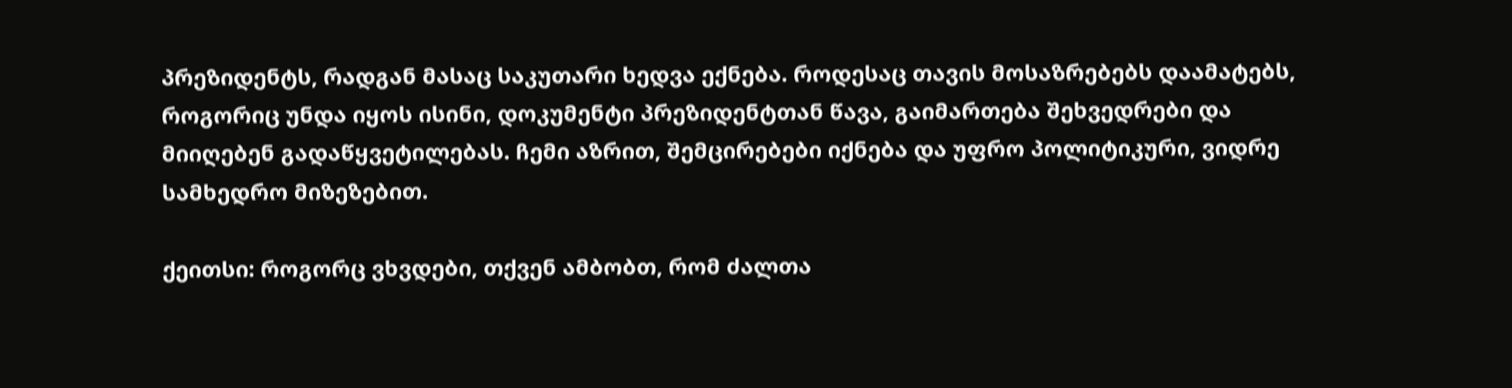პრეზიდენტს, რადგან მასაც საკუთარი ხედვა ექნება. როდესაც თავის მოსაზრებებს დაამატებს, როგორიც უნდა იყოს ისინი, დოკუმენტი პრეზიდენტთან წავა, გაიმართება შეხვედრები და მიიღებენ გადაწყვეტილებას. ჩემი აზრით, შემცირებები იქნება და უფრო პოლიტიკური, ვიდრე სამხედრო მიზეზებით.

ქეითსი: როგორც ვხვდები, თქვენ ამბობთ, რომ ძალთა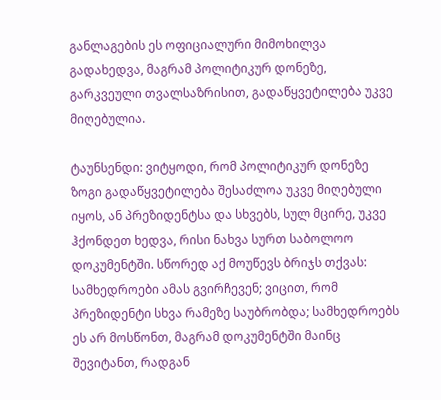განლაგების ეს ოფიციალური მიმოხილვა გადახედვა, მაგრამ პოლიტიკურ დონეზე, გარკვეული თვალსაზრისით, გადაწყვეტილება უკვე მიღებულია.

ტაუნსენდი: ვიტყოდი, რომ პოლიტიკურ დონეზე ზოგი გადაწყვეტილება შესაძლოა უკვე მიღებული იყოს, ან პრეზიდენტსა და სხვებს, სულ მცირე, უკვე ჰქონდეთ ხედვა, რისი ნახვა სურთ საბოლოო დოკუმენტში. სწორედ აქ მოუწევს ბრიჯს თქვას: სამხედროები ამას გვირჩევენ; ვიცით, რომ პრეზიდენტი სხვა რამეზე საუბრობდა; სამხედროებს ეს არ მოსწონთ, მაგრამ დოკუმენტში მაინც შევიტანთ, რადგან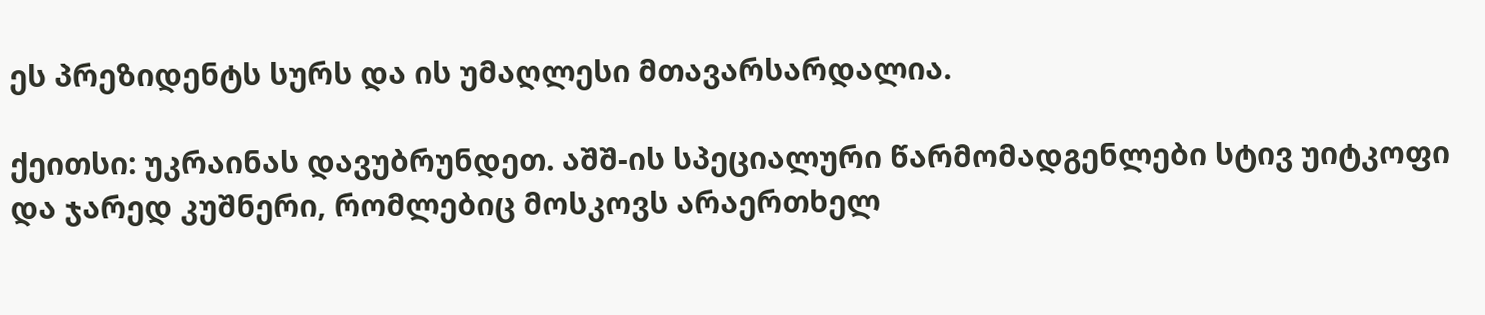ეს პრეზიდენტს სურს და ის უმაღლესი მთავარსარდალია.

ქეითსი: უკრაინას დავუბრუნდეთ. აშშ-ის სპეციალური წარმომადგენლები სტივ უიტკოფი და ჯარედ კუშნერი, რომლებიც მოსკოვს არაერთხელ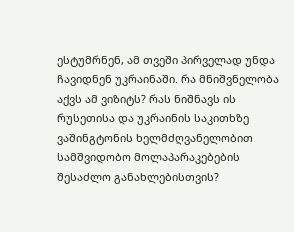ესტუმრნენ, ამ თვეში პირველად უნდა ჩავიდნენ უკრაინაში. რა მნიშვნელობა აქვს ამ ვიზიტს? რას ნიშნავს ის რუსეთისა და უკრაინის საკითხზე ვაშინგტონის ხელმძღვანელობით სამშვიდობო მოლაპარაკებების შესაძლო განახლებისთვის?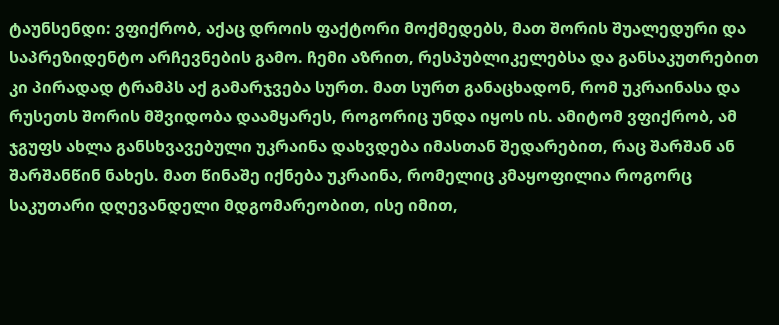ტაუნსენდი: ვფიქრობ, აქაც დროის ფაქტორი მოქმედებს, მათ შორის შუალედური და საპრეზიდენტო არჩევნების გამო. ჩემი აზრით, რესპუბლიკელებსა და განსაკუთრებით კი პირადად ტრამპს აქ გამარჯვება სურთ. მათ სურთ განაცხადონ, რომ უკრაინასა და რუსეთს შორის მშვიდობა დაამყარეს, როგორიც უნდა იყოს ის. ამიტომ ვფიქრობ, ამ ჯგუფს ახლა განსხვავებული უკრაინა დახვდება იმასთან შედარებით, რაც შარშან ან შარშანწინ ნახეს. მათ წინაშე იქნება უკრაინა, რომელიც კმაყოფილია როგორც საკუთარი დღევანდელი მდგომარეობით, ისე იმით,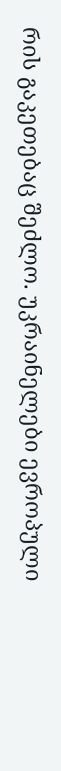რის გაკეთებაც შეძლო. უკრაინელები ევროპული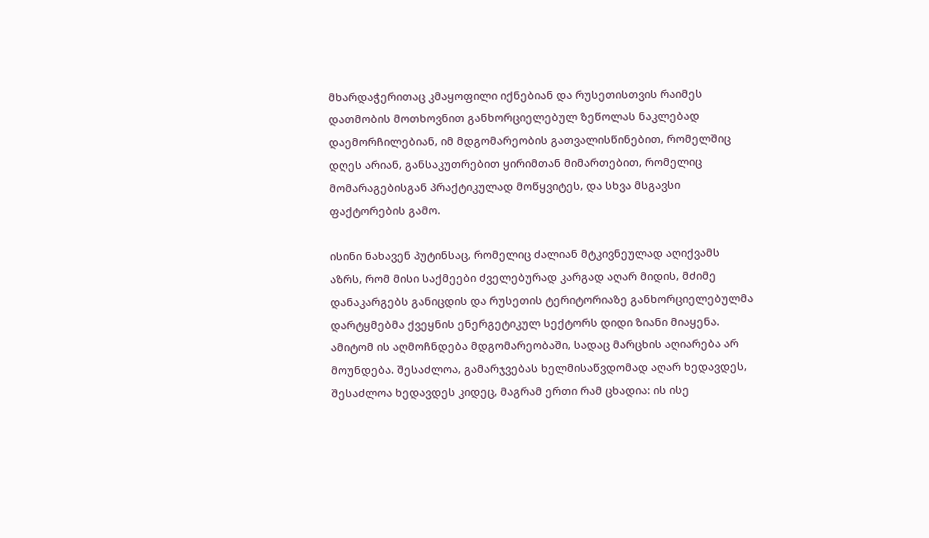მხარდაჭერითაც კმაყოფილი იქნებიან და რუსეთისთვის რაიმეს დათმობის მოთხოვნით განხორციელებულ ზეწოლას ნაკლებად დაემორჩილებიან, იმ მდგომარეობის გათვალისწინებით, რომელშიც დღეს არიან, განსაკუთრებით ყირიმთან მიმართებით, რომელიც მომარაგებისგან პრაქტიკულად მოწყვიტეს, და სხვა მსგავსი ფაქტორების გამო.

ისინი ნახავენ პუტინსაც, რომელიც ძალიან მტკივნეულად აღიქვამს აზრს, რომ მისი საქმეები ძველებურად კარგად აღარ მიდის, მძიმე დანაკარგებს განიცდის და რუსეთის ტერიტორიაზე განხორციელებულმა დარტყმებმა ქვეყნის ენერგეტიკულ სექტორს დიდი ზიანი მიაყენა. ამიტომ ის აღმოჩნდება მდგომარეობაში, სადაც მარცხის აღიარება არ მოუნდება. შესაძლოა, გამარჯვებას ხელმისაწვდომად აღარ ხედავდეს, შესაძლოა ხედავდეს კიდეც, მაგრამ ერთი რამ ცხადია: ის ისე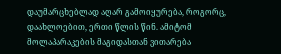დაუმარცხებლად აღარ გამოიყურება, როგორც, დაახლოებით, ერთი წლის წინ. ამიტომ მოლაპარაკების მაგიდასთან ვითარება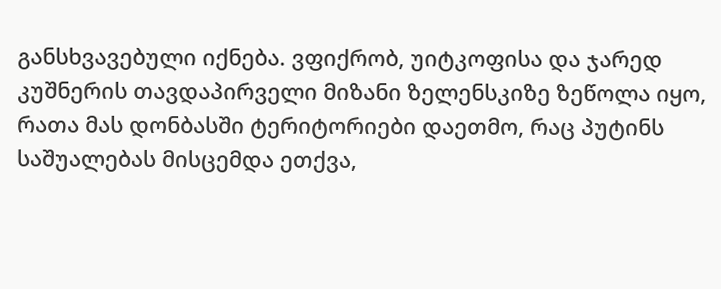განსხვავებული იქნება. ვფიქრობ, უიტკოფისა და ჯარედ კუშნერის თავდაპირველი მიზანი ზელენსკიზე ზეწოლა იყო, რათა მას დონბასში ტერიტორიები დაეთმო, რაც პუტინს საშუალებას მისცემდა ეთქვა,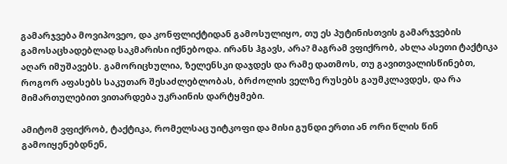გამარჯვება მოვიპოვეო, და კონფლიქტიდან გამოსულიყო, თუ ეს პუტინისთვის გამარჯვების გამოსაცხადებლად საკმარისი იქნებოდა. ირანს ჰგავს, არა? მაგრამ ვფიქრობ, ახლა ასეთი ტაქტიკა აღარ იმუშავებს. გამორიცხულია, ზელენსკი დაჯდეს და რამე დათმოს, თუ გავითვალისწინებთ, როგორ აფასებს საკუთარ შესაძლებლობას, ბრძოლის ველზე რუსებს გაუმკლავდეს, და რა მიმართულებით ვითარდება უკრაინის დარტყმები.

ამიტომ ვფიქრობ, ტაქტიკა, რომელსაც უიტკოფი და მისი გუნდი ერთი ან ორი წლის წინ გამოიყენებდნენ,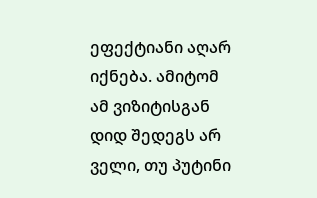ეფექტიანი აღარ იქნება. ამიტომ ამ ვიზიტისგან დიდ შედეგს არ ველი, თუ პუტინი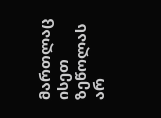მართლაც ისეთ ზეწოლას არ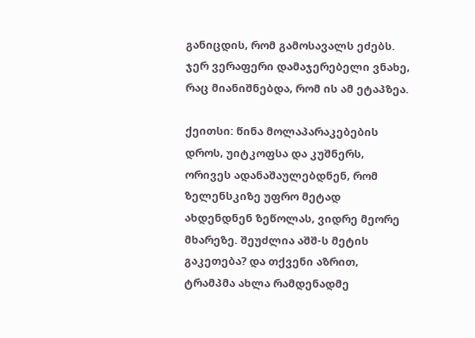განიცდის, რომ გამოსავალს ეძებს. ჯერ ვერაფერი დამაჯერებელი ვნახე, რაც მიანიშნებდა, რომ ის ამ ეტაპზეა.

ქეითსი: წინა მოლაპარაკებების დროს, უიტკოფსა და კუშნერს, ორივეს ადანაშაულებდნენ, რომ ზელენსკიზე უფრო მეტად ახდენდნენ ზეწოლას, ვიდრე მეორე მხარეზე. შეუძლია აშშ-ს მეტის გაკეთება? და თქვენი აზრით, ტრამპმა ახლა რამდენადმე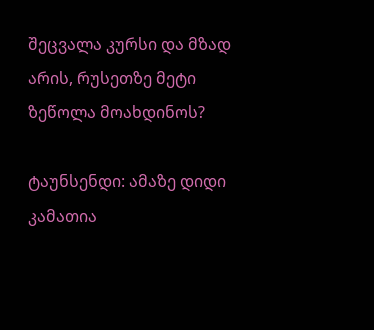შეცვალა კურსი და მზად არის, რუსეთზე მეტი ზეწოლა მოახდინოს?

ტაუნსენდი: ამაზე დიდი კამათია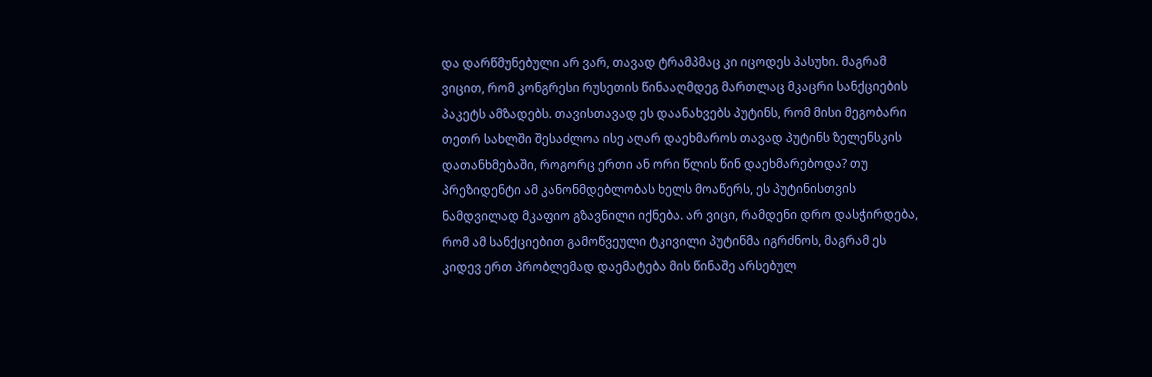და დარწმუნებული არ ვარ, თავად ტრამპმაც კი იცოდეს პასუხი. მაგრამ ვიცით, რომ კონგრესი რუსეთის წინააღმდეგ მართლაც მკაცრი სანქციების პაკეტს ამზადებს. თავისთავად ეს დაანახვებს პუტინს, რომ მისი მეგობარი თეთრ სახლში შესაძლოა ისე აღარ დაეხმაროს თავად პუტინს ზელენსკის დათანხმებაში, როგორც ერთი ან ორი წლის წინ დაეხმარებოდა? თუ პრეზიდენტი ამ კანონმდებლობას ხელს მოაწერს, ეს პუტინისთვის ნამდვილად მკაფიო გზავნილი იქნება. არ ვიცი, რამდენი დრო დასჭირდება, რომ ამ სანქციებით გამოწვეული ტკივილი პუტინმა იგრძნოს, მაგრამ ეს კიდევ ერთ პრობლემად დაემატება მის წინაშე არსებულ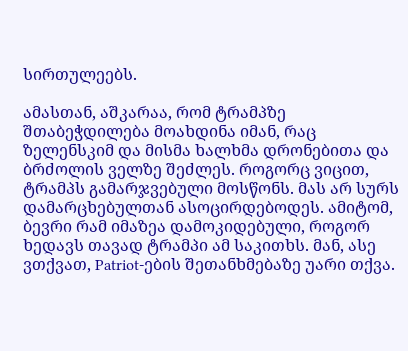სირთულეებს.

ამასთან, აშკარაა, რომ ტრამპზე შთაბეჭდილება მოახდინა იმან, რაც ზელენსკიმ და მისმა ხალხმა დრონებითა და ბრძოლის ველზე შეძლეს. როგორც ვიცით, ტრამპს გამარჯვებული მოსწონს. მას არ სურს დამარცხებულთან ასოცირდებოდეს. ამიტომ, ბევრი რამ იმაზეა დამოკიდებული, როგორ ხედავს თავად ტრამპი ამ საკითხს. მან, ასე ვთქვათ, Patriot-ების შეთანხმებაზე უარი თქვა.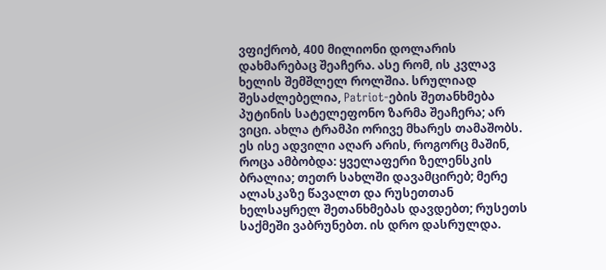ვფიქრობ, 400 მილიონი დოლარის დახმარებაც შეაჩერა. ასე რომ, ის კვლავ ხელის შემშლელ როლშია. სრულიად შესაძლებელია, Patriot-ების შეთანხმება პუტინის სატელეფონო ზარმა შეაჩერა; არ ვიცი. ახლა ტრამპი ორივე მხარეს თამაშობს. ეს ისე ადვილი აღარ არის, როგორც მაშინ, როცა ამბობდა: ყველაფერი ზელენსკის ბრალია; თეთრ სახლში დავამცირებ; მერე ალასკაზე წავალთ და რუსეთთან ხელსაყრელ შეთანხმებას დავდებთ; რუსეთს საქმეში ვაბრუნებთ. ის დრო დასრულდა.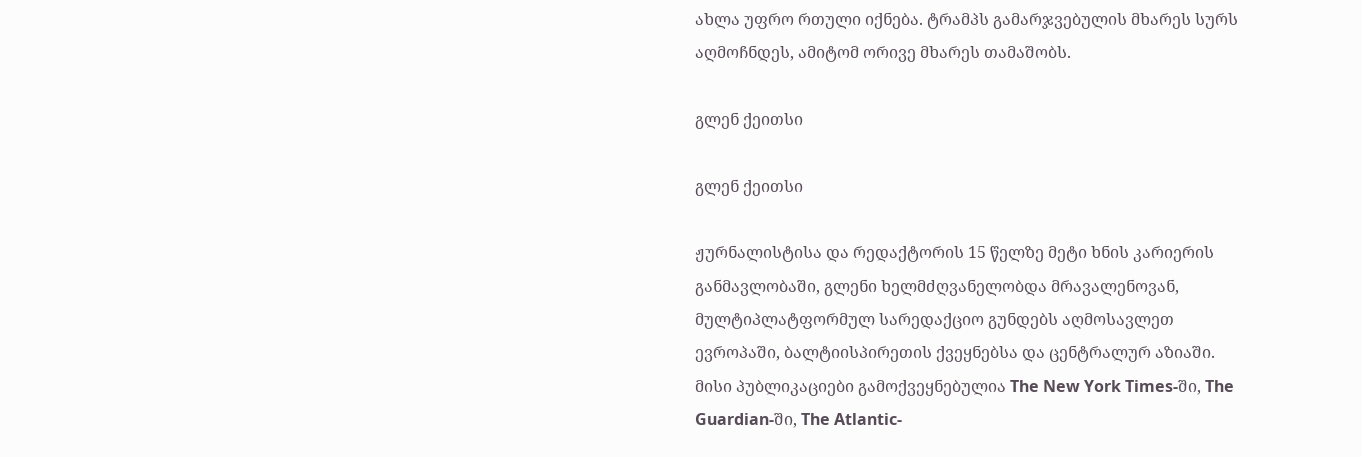ახლა უფრო რთული იქნება. ტრამპს გამარჯვებულის მხარეს სურს აღმოჩნდეს, ამიტომ ორივე მხარეს თამაშობს.

გლენ ქეითსი

გლენ ქეითსი

ჟურნალისტისა და რედაქტორის 15 წელზე მეტი ხნის კარიერის განმავლობაში, გლენი ხელმძღვანელობდა მრავალენოვან, მულტიპლატფორმულ სარედაქციო გუნდებს აღმოსავლეთ ევროპაში, ბალტიისპირეთის ქვეყნებსა და ცენტრალურ აზიაში. მისი პუბლიკაციები გამოქვეყნებულია The New York Times-ში, The Guardian-ში, The Atlantic-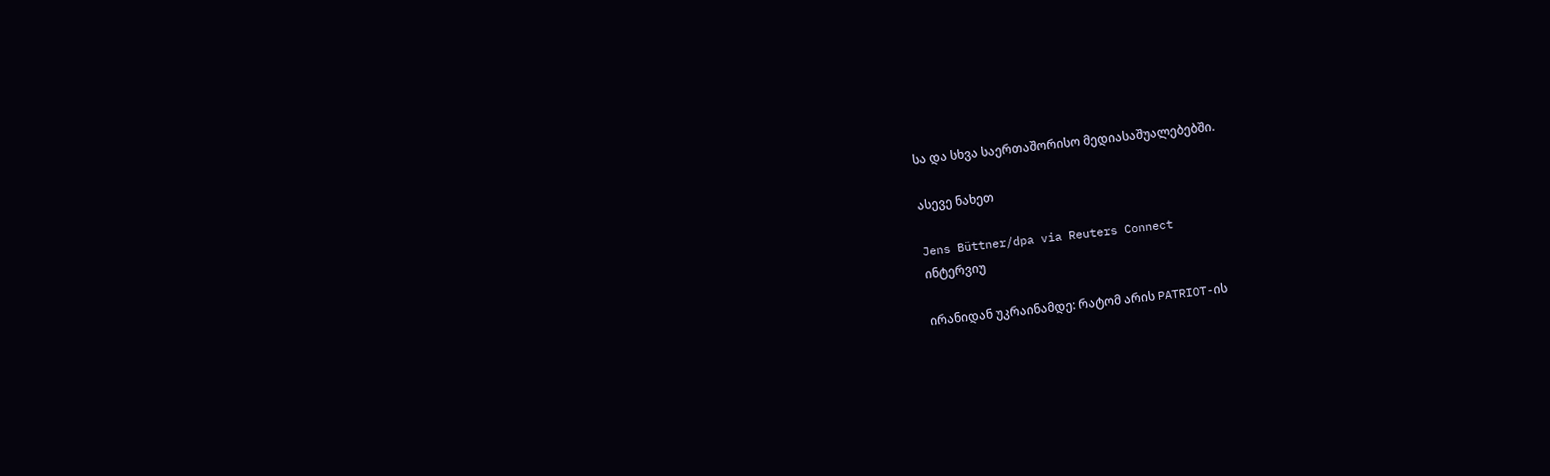სა და სხვა საერთაშორისო მედიასაშუალებებში.

ასევე ნახეთ

Jens Büttner/dpa via Reuters Connect
ინტერვიუ

ირანიდან უკრაინამდე: რატომ არის PATRIOT-ის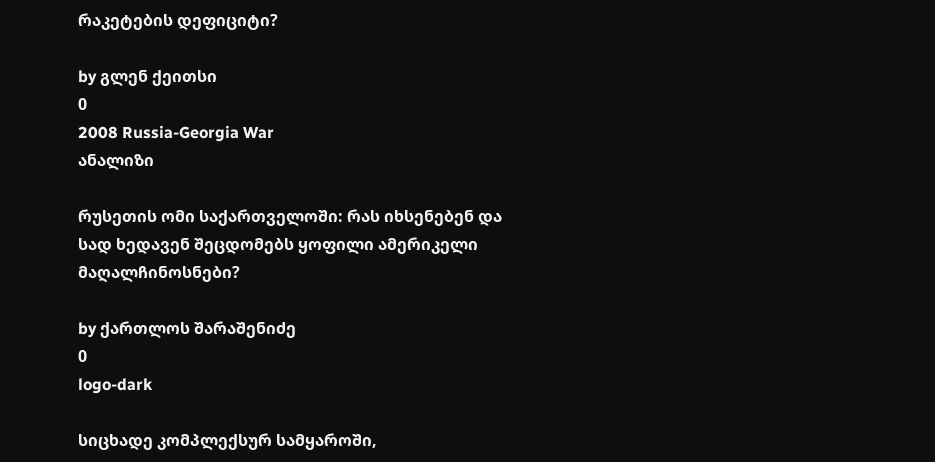რაკეტების დეფიციტი?

by გლენ ქეითსი
0
2008 Russia-Georgia War
ანალიზი

რუსეთის ომი საქართველოში: რას იხსენებენ და სად ხედავენ შეცდომებს ყოფილი ამერიკელი მაღალჩინოსნები?

by ქართლოს შარაშენიძე
0
logo-dark

სიცხადე კომპლექსურ სამყაროში,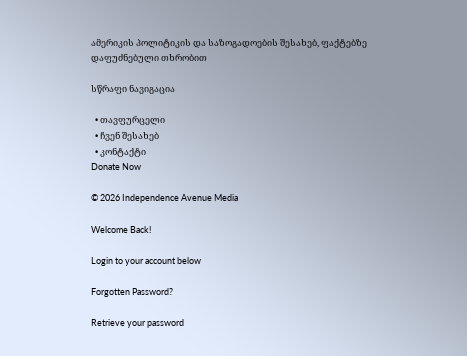ამერიკის პოლიტიკის და საზოგადოების შესახებ, ფაქტებზე დაფუძნებული თხრობით

სწრაფი ნავიგაცია

  • თავფურცელი
  • ჩვენ შესახებ
  • კონტაქტი
Donate Now

© 2026 Independence Avenue Media

Welcome Back!

Login to your account below

Forgotten Password?

Retrieve your password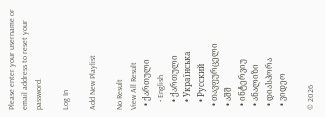Please enter your username or email address to reset your password.

Log In

Add New Playlist

No Result
View All Result
  • ქართული
    • English
    • ქართული
    • Українська
    • Русский
  • თავფურცელი
  • აშშ
  • ინტერვიუ
  • ანალიზი
  • დიასპორა
  • ვიდეო

© 2026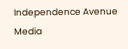Independence Avenue Media